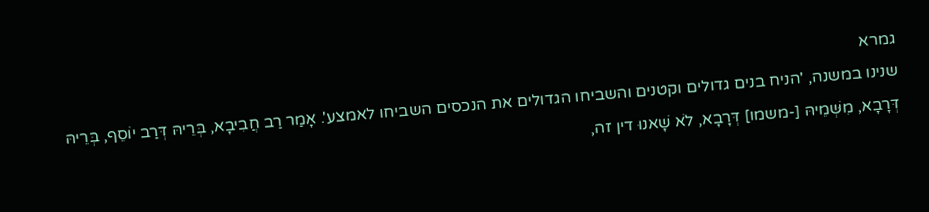גמרא
שנינו במשנה, 'הניח בנים גדולים וקטנים והשביחו הגדולים את הנכסים השביחו לאמצע'. אָמַר רַב חֲבִיבָא, בְּרֵיהּ דְּרַב יוֹסֵף, בְּרֵיהּ דְּרָבָא, מִשְּׁמֵיהּ [-משמו] דְּרָבָא, לֹא שָׁאנוּ דין זה,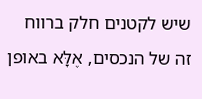שיש לקטנים חלק ברווח זה של הנכסים, אֶלָּא באופן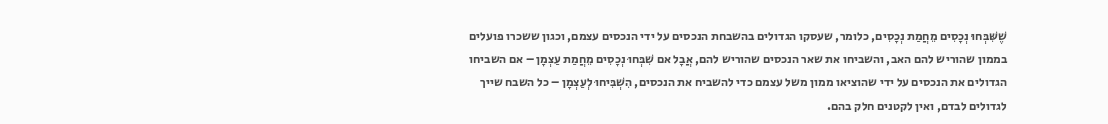שֶׁשִּׁבְּחוּ נְכָסִים מֵחֲמַת נְכָסִים, כלומר, שעסקו הגדולים בהשבחת הנכסים על ידי הנכסים עצמם, וכגון ששכרו פועלים בממון שהוריש להם האב, והשביחו את שאר הנכסים שהוריש להם, אֲבָל אם שִׁבְּחוּ נְכָסִים מֵחֲמַת עַצְמָן – אם השביחו הגדולים את הנכסים על ידי שהוציאו ממון משל עצמם כדי להשביח את הנכסים, הִשְׁבִּיחוּ לְעַצְמָן – כל השבח שייך לגדולים לבדם, ואין לקטנים חלק בהם.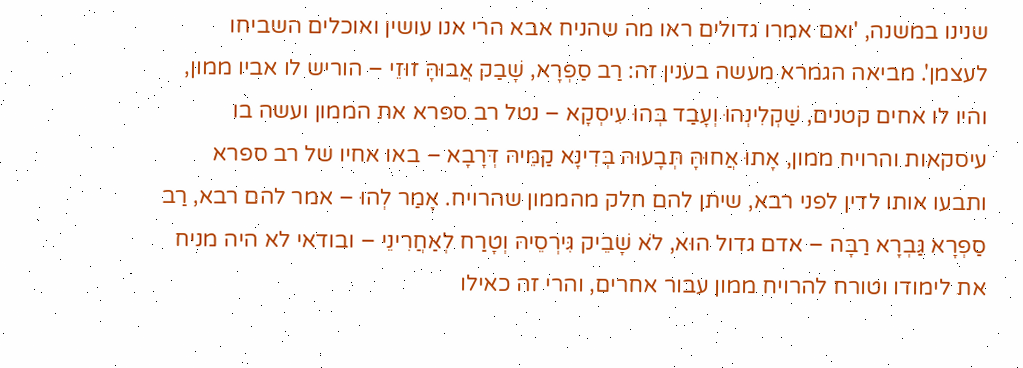שנינו במשנה, 'ואם אמרו גדולים ראו מה שהניח אבא הרי אנו עושין ואוכלים השביחו לעצמן'. מביאה הגמרא מעשה בענין זה: רַב סַפְרָא, שָׁבַק אֲבוּהָּ זוּזֵי – הוריש לו אביו ממון, והיו לו אחים קטנים, שַׁקְלִינְהוּ וְעָבַד בְּהוּ עִיסְקָא – נטל רב ספרא את הממון ועשה בו עיסקאות והרויח ממון, אָתוּ אֲחוּהָּ תְּבָעוּהּ בְּדִינָא קַמֵּיהּ דְּרָבָא – באו אחיו של רב ספרא ותבעו אותו לדין לפני רבא, שיתן להם חלק מהממון שהרויח. אָמַר לְהוּ – אמר להם רבא, רַב סַפְרָא גַּבְרָא רַבָּה – אדם גדול הוּא, לֹא שָׁבֵיק גִּירְסֵיהּ וְטָרַח לְאַחֲרִינֵי – ובודאי לא היה מניח את לימודו וטורח להרויח ממון עבור אחרים, והרי זה כאילו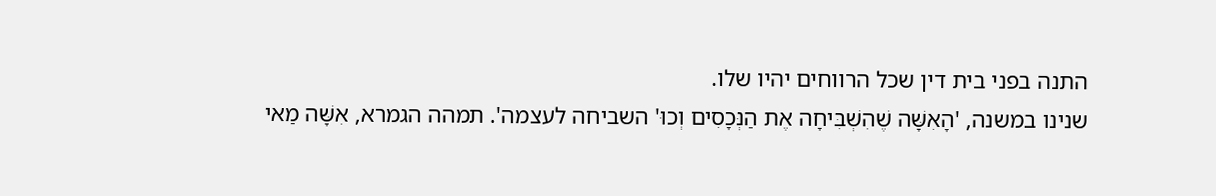התנה בפני בית דין שכל הרווחים יהיו שלו.
שנינו במשנה, 'הָאִשָּׁה שֶׁהִשְׁבִּיחָה אֶת הַנְּכָסִים וְכוּ' השביחה לעצמה'. תמהה הגמרא, אִשָּׁה מַאי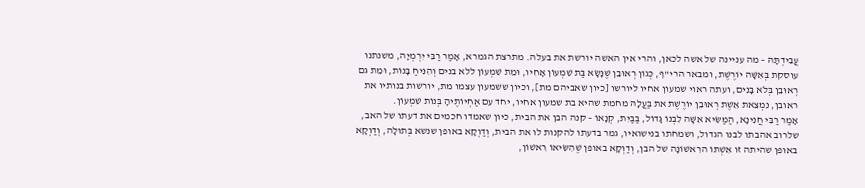עֲבִידְתָּהּ – מה עניינה של אשה לכאן, והרי אין האשה יורשת את בעלה. מתרצת הגמרא, אָמַר רַבִּי יִרְמְיָה, משנתנו עוסקת בְּאִשָּׁה יוֹרֶשֶׁת, ומבאר הרי"ף, כְּגוֹן רְאוּבֵן שֶׁנָּשָׂא בַּת שִׁמְעוֹן אָחִיו, וּמֵת שִׁמְעוֹן ללא בנים וְהִנִּיחַ בָּנוֹת, וּמֵת גם רְאוּבֵן בְּלֹא בָּנִים, ועתה ראוי שמעון אחיו ליורשו [כיון שאביהם מת], וכיון ששמעון עצמו מת, יורשות בנותיו את ראובן, נִמְצֵאת אֵשֶׁת רְאוּבֵן יוֹרֶשֶׁת את בַּעֲלָהּ מחמת שהיא בת שמעון אחיו, יחד עִם אַחְיוֹתֶיהָ בְּנוֹת שִׁמְעוֹן.
אָמַר רַבִּי חֲנִינָא, הַמַּשִּׂיא אִשָּׁה לִבְנוֹ גָּדוֹל, בַּבַּיִת, קְנָאוֹ – קנה הבן את הבית, כיון שאמדו חכמים את דעתו של האב, שלרוב אהבתו לבנו הגדול, ושמחתו בנישואיו, גמר בדעתו להקנות לו את הבית, וְדַוְקָא באופן שנשא בְּתוּלָה, וְדַוְקָא באופן שהיתה זו אִשְׁתּוֹ הרִאשׁוֹנָה של הבן, וְדַוְקָא באופן שֶׁהִשִּׂיאוֹ רִאשׁוֹן,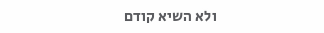ולא השיא קודם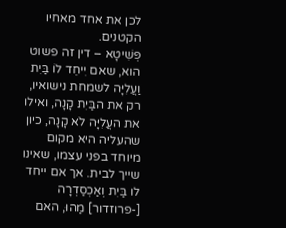לכן את אחד מאחיו הקטנים.
פְּשִׁיטָא – דין זה פשוט הוא, שאם יִיחֵד לוֹ בַּיִת וַעֲלִיָּה לשמחת נישואיו, רק את הבַּיִת קָנָה, ואילו את העֲלִיָּה לֹא קָנָה, כיון שהעליה היא מקום מיוחד בפני עצמו, שאינו שייך לבית. אך אם ייחד לו בַּיִת וְאַכְסַדְרָה [-פרוזדור] מַהוּ, האם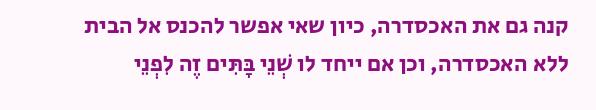קנה גם את האכסדרה, כיון שאי אפשר להכנס אל הבית ללא האכסדרה, וכן אם ייחד לו שְׁנֵי בָּתִּים זֶה לִפְנֵי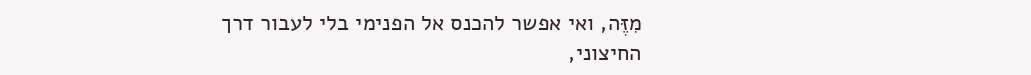מִזֶּה, ואי אפשר להכנס אל הפנימי בלי לעבור דרך החיצוני,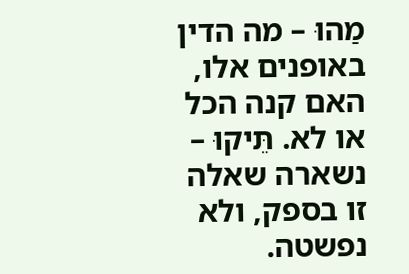מַהוּ – מה הדין באופנים אלו, האם קנה הכל או לא. תֵּיקוּ – נשארה שאלה זו בספק, ולא נפשטה.